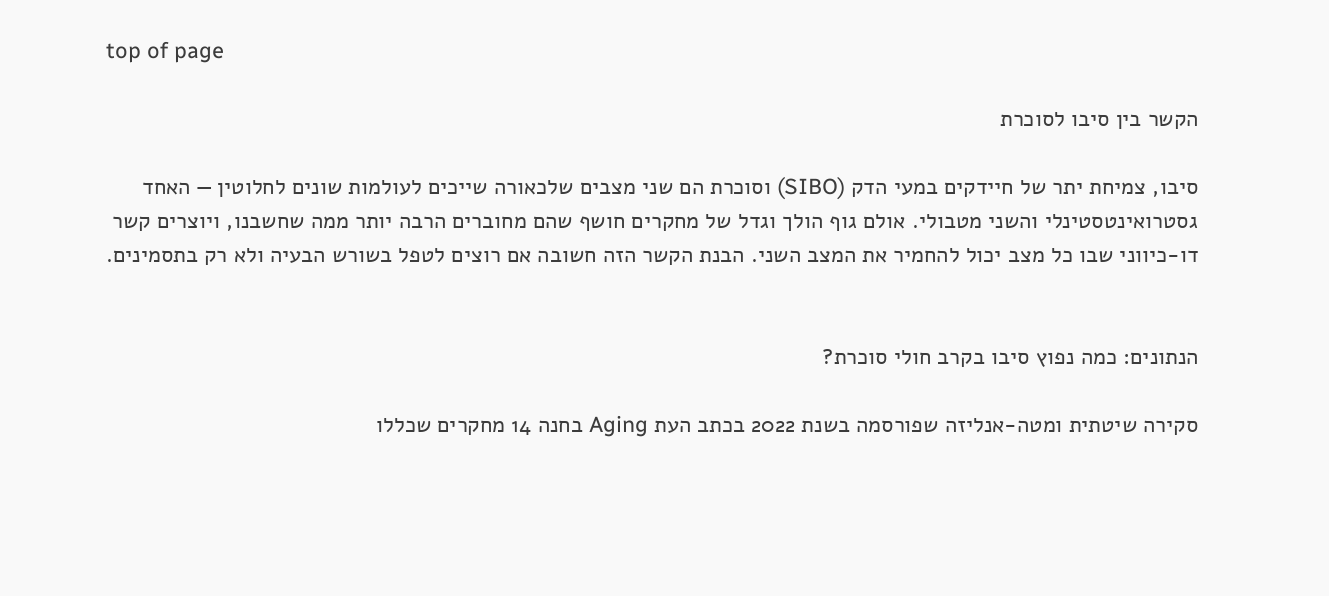top of page

הקשר בין סיבו לסוכרת

סיבו, צמיחת יתר של חיידקים במעי הדק (SIBO) וסוכרת הם שני מצבים שלכאורה שייכים לעולמות שונים לחלוטין — האחד גסטרואינטסטינלי והשני מטבולי. אולם גוף הולך וגדל של מחקרים חושף שהם מחוברים הרבה יותר ממה שחשבנו, ויוצרים קשר דו-כיווני שבו כל מצב יכול להחמיר את המצב השני. הבנת הקשר הזה חשובה אם רוצים לטפל בשורש הבעיה ולא רק בתסמינים.


הנתונים: כמה נפוץ סיבו בקרב חולי סוכרת?

סקירה שיטתית ומטה-אנליזה שפורסמה בשנת 2022 בכתב העת Aging בחנה 14 מחקרים שכללו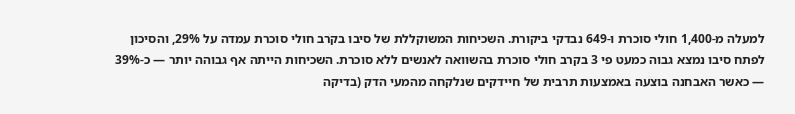למעלה מ-1,400 חולי סוכרת ו-649 נבדקי ביקורת. השכיחות המשוקללת של סיבו בקרב חולי סוכרת עמדה על 29%, והסיכון לפתח סיבו נמצא גבוה כמעט פי 3 בקרב חולי סוכרת בהשוואה לאנשים ללא סוכרת. השכיחות הייתה אף גבוהה יותר — כ-39% — כאשר האבחנה בוצעה באמצעות תרבית של חיידקים שנלקחה מהמעי הדק (בדיקה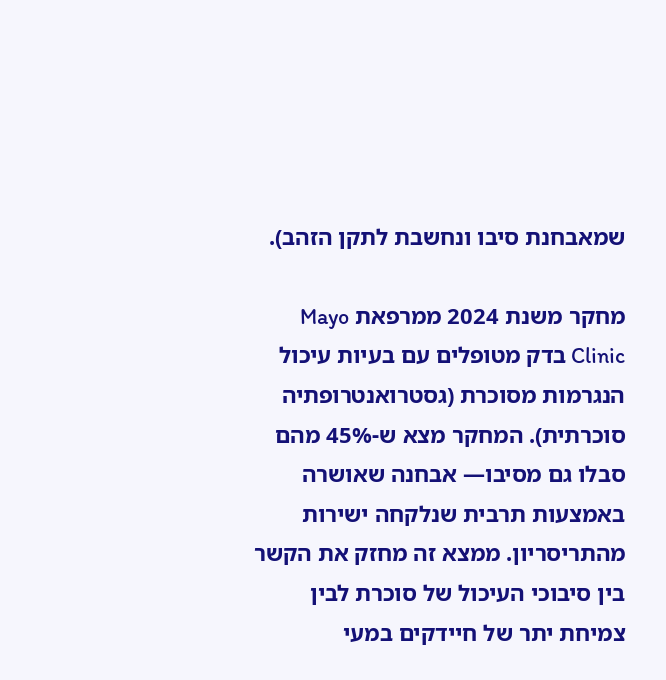שמאבחנת סיבו ונחשבת לתקן הזהב).

מחקר משנת 2024 ממרפאת Mayo Clinic בדק מטופלים עם בעיות עיכול הנגרמות מסוכרת (גסטרואנטרופתיה סוכרתית). המחקר מצא ש-45% מהם סבלו גם מסיבו— אבחנה שאושרה באמצעות תרבית שנלקחה ישירות מהתריסריון. ממצא זה מחזק את הקשר בין סיבוכי העיכול של סוכרת לבין צמיחת יתר של חיידקים במעי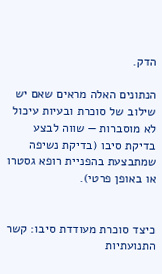הדק.

הנתונים האלה מראים שאם יש שילוב של סוכרת ובעיות עיכול לא מוסברות — שווה לבצע בדיקת סיבו (בדיקת נשיפה שמתבצעת בהפניית רופא גסטרו או באופן פרטי).


כיצד סוכרת מעודדת סיבו: קשר התנועתיות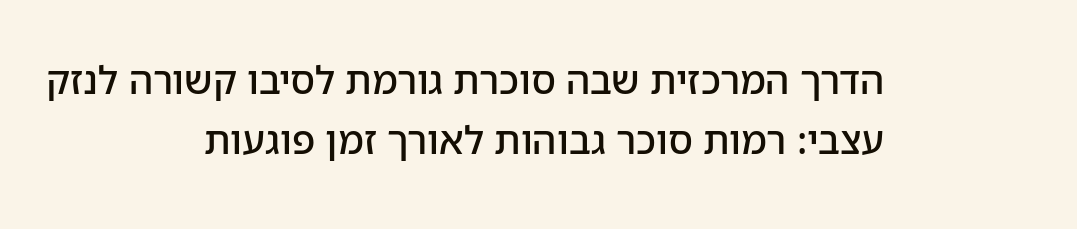הדרך המרכזית שבה סוכרת גורמת לסיבו קשורה לנזק עצבי: רמות סוכר גבוהות לאורך זמן פוגעות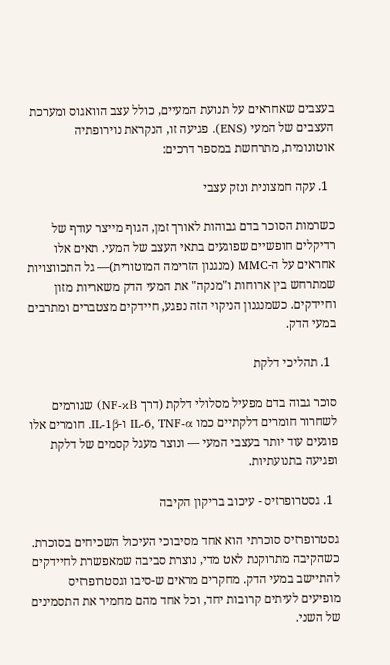בעצבים שאחראים על תנועת המעיים, כולל עצב הוואגוס ומערכת העצבים של המעי (ENS). פגיעה זו, הנקראת נוירופתיה אוטונומית, מתרחשת במספר דרכים:

  1. עקה חמצונית ונזק עצבי

כשרמות הסוכר בדם גבוהות לאורך זמן, הגוף מייצר עודף של רדיקלים חופשיים שפוגעים בתאי העצב של המעי. תאים אלו אחראים על ה-MMC (מנגנון הזרימה המוטורית)— גל התכווצויות שמתרחש בין ארוחות ו"מנקה" את המעי הדק משאריות מזון וחיידקים. כשמנגנון הניקוי הזה נפגע, חיידקים מצטברים ומתרבים במעי הדק.

  1. תהליכי דלקת

סוכר גבוה בדם מפעיל מסלולי דלקת (דרך NF-κB) שגורמים לשחרור חומרים דלקתיים כמו IL-6, TNF-α ו-IL-1β. חומרים אלו פוגעים עוד יותר בעצבי המעי — ונוצר מעגל קסמים של דלקת ופגיעה בתנועתיות.

  1. גסטרופרזיס - עיכוב בריקון הקיבה

גסטרופרזיס סוכרתי הוא אחד מסיבוכי העיכול השכיחים בסוכרת. כשהקיבה מתרוקנת לאט מדי, נוצרת סביבה שמאפשרת לחיידקים להתיישב במעי הדק. מחקרים מראים ש-סיבו וגסטרופרזיס מופיעים לעיתים קרובות יחד, וכל אחד מהם מחמיר את התסמינים של השני.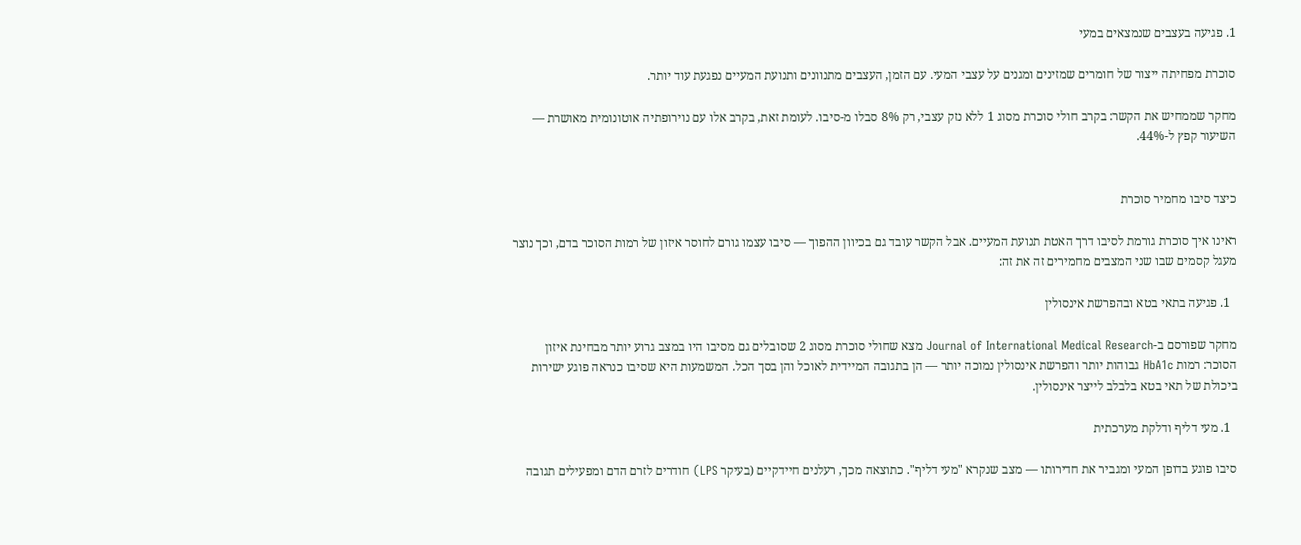1. פגיעה בעצבים שנמצאים במעי

סוכרת מפחיתה ייצור של חומרים שמזינים ומגנים על עצבי המעי. עם הזמן, העצבים מתנוונים ותנועת המעיים נפגעת עוד יותר.

מחקר שממחיש את הקשר: בקרב חולי סוכרת מסוג 1 ללא נזק עצבי, רק 8% סבלו מ-סיבו. לעומת זאת, בקרב אלו עם נוירופתיה אוטונומית מאושרת — השיעור קפץ ל-44%.


כיצד סיבו מחמיר סוכרת

ראינו איך סוכרת גורמת לסיבו דרך האטת תנועת המעיים. אבל הקשר עובד גם בכיוון ההפוך — סיבו עצמו גורם לחוסר איזון של רמות הסוכר בדם, וכך נוצר מעגל קסמים שבו שני המצבים מחמירים זה את זה:

  1. פגיעה בתאי בטא ובהפרשת אינסולין

מחקר שפורסם ב-Journal of International Medical Research מצא שחולי סוכרת מסוג 2 שסובלים גם מסיבו היו במצב גרוע יותר מבחינת איזון הסוכר: רמות HbA1c גבוהות יותר והפרשת אינסולין נמוכה יותר — הן בתגובה המיידית לאוכל והן בסך הכל. המשמעות היא שסיבו כנראה פוגע ישירות ביכולת של תאי בטא בלבלב לייצר אינסולין.

  1. מעי דליף ודלקת מערכתית

סיבו פוגע בדופן המעי ומגביר את חדירותו — מצב שנקרא "מעי דליף". כתוצאה מכך, רעלנים חיידקיים (בעיקר LPS) חודרים לזרם הדם ומפעילים תגובה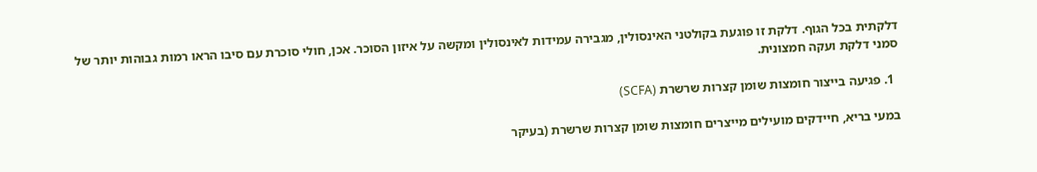דלקתית בכל הגוף. דלקת זו פוגעת בקולטני האינסולין, מגבירה עמידות לאינסולין ומקשה על איזון הסוכר. אכן, חולי סוכרת עם סיבו הראו רמות גבוהות יותר של סמני דלקת ועקה חמצונית.

  1. פגיעה בייצור חומצות שומן קצרות שרשרת (SCFA)

במעי בריא, חיידקים מועילים מייצרים חומצות שומן קצרות שרשרת (בעיקר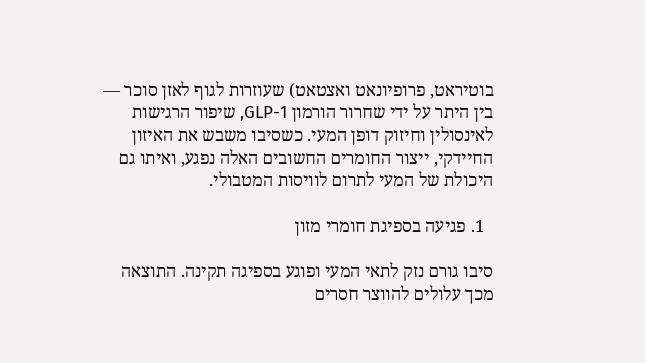בוטיראט, פרופיונאט ואצטאט) שעוזרות לגוף לאזן סוכר — בין היתר על ידי שחרור הורמון GLP-1, שיפור הרגישות לאינסולין וחיזוק דופן המעי. כשסיבו משבש את האיזון החיידקי, ייצור החומרים החשובים האלה נפגע, ואיתו גם היכולת של המעי לתרום לוויסות המטבולי.

  1. פגיעה בספיגת חומרי מזון

סיבו גורם נזק לתאי המעי ופוגע בספיגה תקינה. התוצאה מכך עלולים להווצר חסרים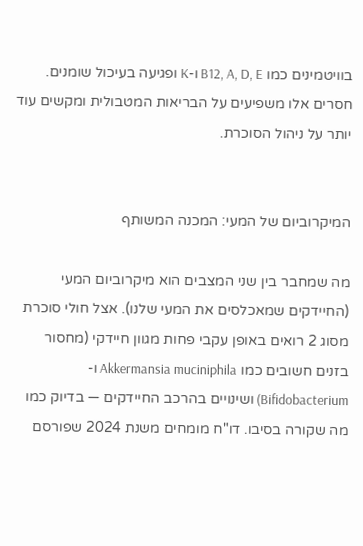בוויטמינים כמו B12, A, D, E ו-K ופגיעה בעיכול שומנים. חסרים אלו משפיעים על הבריאות המטבולית ומקשים עוד יותר על ניהול הסוכרת.


המיקרוביום של המעי: המכנה המשותף

מה שמחבר בין שני המצבים הוא מיקרוביום המעי (החיידקים שמאכלסים את המעי שלנו). אצל חולי סוכרת מסוג 2 רואים באופן עקבי פחות מגוון חיידקי (מחסור בזנים חשובים כמו Akkermansia muciniphila ו-Bifidobacterium) ושינויים בהרכב החיידקים — בדיוק כמו מה שקורה בסיבו. דו"ח מומחים משנת 2024 שפורסם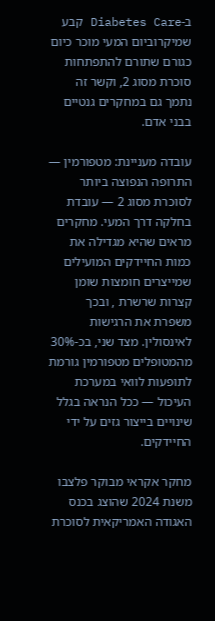ב-Diabetes Care קבע שמיקרוביום המעי מוכר כיום כגורם שתורם להתפתחות סוכרת מסוג 2, וקשר זה נתמך גם במחקרים גנטיים בבני אדם.

עובדה מעניינת: מטפורמין — התרופה הנפוצה ביותר לסוכרת מסוג 2 — עובדת בחלקה דרך המעי. מחקרים מראים שהיא מגדילה את כמות החיידקים המועילים שמייצרים חומצות שומן קצרות שרשרת , ובכך משפרת את הרגישות לאינסולין. מצד שני, בכ-30% מהמטופלים מטפורמין גורמת לתופעות לוואי במערכת העיכול — ככל הנראה בגלל שינויים בייצור גזים על ידי החיידקים.

מחקר אקראי מבוקר פלצבו משנת 2024 שהוצג בכנס האגודה האמריקאית לסוכרת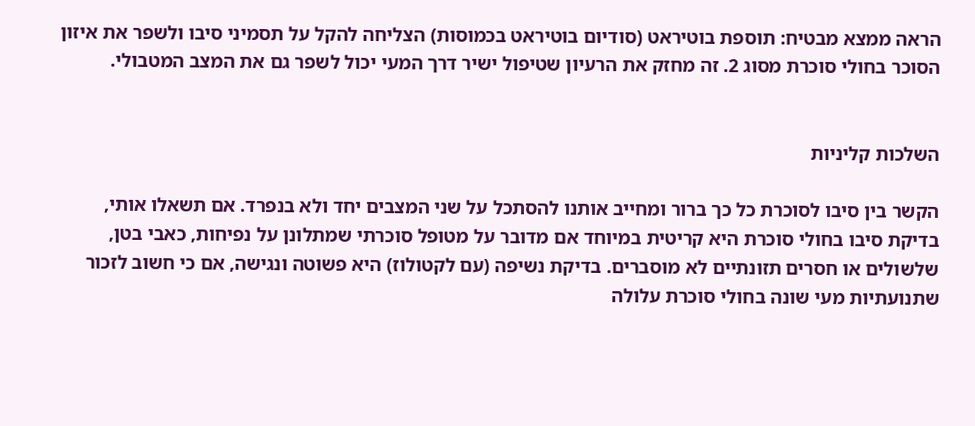הראה ממצא מבטיח: תוספת בוטיראט (סודיום בוטיראט בכמוסות) הצליחה להקל על תסמיני סיבו ולשפר את איזון הסוכר בחולי סוכרת מסוג 2. זה מחזק את הרעיון שטיפול ישיר דרך המעי יכול לשפר גם את המצב המטבולי.


השלכות קליניות

הקשר בין סיבו לסוכרת כל כך ברור ומחייב אותנו להסתכל על שני המצבים יחד ולא בנפרד. אם תשאלו אותי, בדיקת סיבו בחולי סוכרת היא קריטית במיוחד אם מדובר על מטופל סוכרתי שמתלונן על נפיחות, כאבי בטן, שלשולים או חסרים תזונתיים לא מוסברים. בדיקת נשיפה (עם לקטולוז) היא פשוטה ונגישה, אם כי חשוב לזכור שתנועתיות מעי שונה בחולי סוכרת עלולה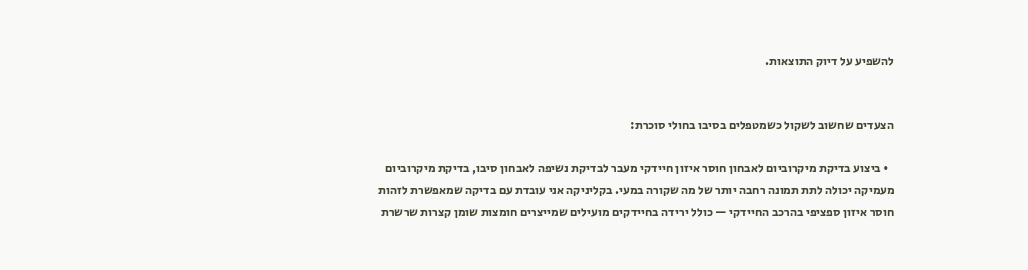להשפיע על דיוק התוצאות.


הצעדים שחשוב לשקול כשמטפלים בסיבו בחולי סוכרת:

  • ביצוע בדיקת מיקרוביום לאבחון חוסר איזון חיידקי מעבר לבדיקת נשיפה לאבחון סיבו, בדיקת מיקרוביום מעמיקה יכולה לתת תמונה רחבה יותר של מה שקורה במעי. בקליניקה אני עובדת עם בדיקה שמאפשרת לזהות חוסר איזון ספציפי בהרכב החיידקי — כולל ירידה בחיידקים מועילים שמייצרים חומצות שומן קצרות שרשרת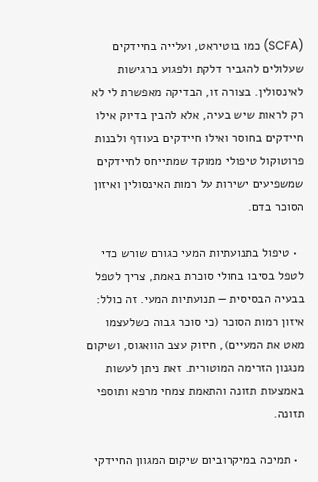(SCFA) כמו בוטיראט, ועלייה בחיידקים שעלולים להגביר דלקת ולפגוע ברגישות לאינסולין. בצורה זו, הבדיקה מאפשרת לי לא רק לראות שיש בעיה, אלא להבין בדיוק אילו חיידקים בחוסר ואילו חיידקים בעודף ולבנות פרוטוקול טיפולי ממוקד שמתייחס לחיידקים שמשפיעים ישירות על רמות האינסולין ואיזון הסוכר בדם.

  • טיפול בתנועתיות המעי כגורם שורש כדי לטפל בסיבו בחולי סוכרת באמת, צריך לטפל בבעיה הבסיסית — תנועתיות המעי. זה כולל: איזון רמות הסוכר (כי סוכר גבוה כשלעצמו מאט את המעיים), חיזוק עצב הוואגוס, ושיקום מנגנון הזרימה המוטורית. זאת ניתן לעשות באמצעות תזונה והתאמת צמחי מרפא ותוספי תזונה.

  • תמיכה במיקרוביום שיקום המגוון החיידקי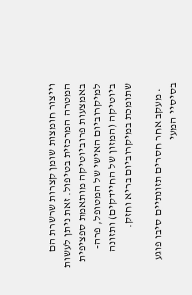וייצור חומצות שומן קצרות שרשרת הם המטרה המרכזית בטיפול. זאת ניתן לעשות באמצעות פרוביוטיקה מותאמת ספציפית למיקרוביום האישי של המטופל, פרה-ביוטיקה (המזון של החיידקים) ותזונה שתומכת במיקרוביום בריא וחזק.

  • מעקב אחר חסרים תזונתיים סיבו פוגע בסיסיי המעי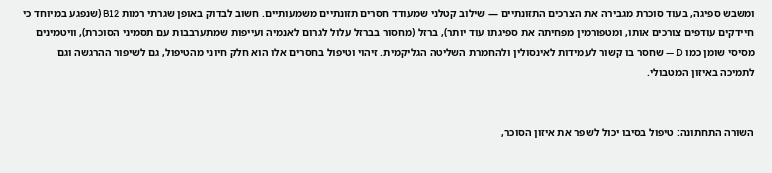ומשבש ספיגה, בעוד סוכרת מגבירה את הצרכים התזונתיים — שילוב קטלני שמעודד חסרים תזונתיים משמעותיים. חשוב לבדוק באופן שגרתי רמות B12 (שנפגע במיוחד כי חיידקים עודפים צורכים אותו, ומטפורמין מפחיתה את ספיגתו עוד יותר), ברזל (מחסור בברזל עלול לגרום לאנמיה ועייפות שמתערבבות עם תסמיני הסוכרת), וויטמינים מסיסי שומן כמו D — שחסר בו קשור לעמידות לאינסולין ולהחמרת השליטה הגליקמית. זיהוי וטיפול בחסרים אלו הוא חלק חיוני מהטיפול, גם לשיפור ההרגשה וגם לתמיכה באיזון המטבולי.


השורה התחתונה: טיפול בסיבו יכול לשפר את איזון הסוכר,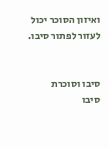ואיזון הסוכר יכול לעזור לפתור סיבו.


סיבו וסוכרת
סיבו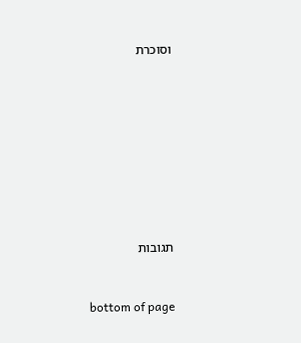וסוכרת









תגובות


bottom of page